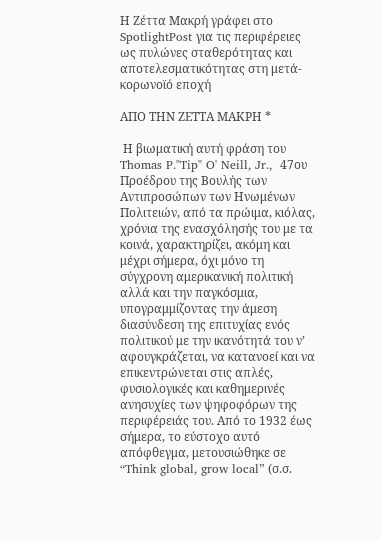Η Ζέττα Μακρή γράφει στο SpotlightPost για τις περιφέρειες ως πυλώνες σταθερότητας και αποτελεσματικότητας στη μετά-κορωνοϊό εποχή

ΑΠΟ ΤΗΝ ΖΕΤΤΑ ΜΑΚΡΗ *

 Η βιωματική αυτή φράση του Thomas P."Tip" O' Neill, Jr.,  47ου  Προέδρου της Βουλής των Αντιπροσώπων των Ηνωμένων Πολιτειών, από τα πρώιμα, κιόλας, χρόνια της ενασχόλησής του με τα κοινά, χαρακτηρίζει, ακόμη και μέχρι σήμερα, όχι μόνο τη σύγχρονη αμερικανική πολιτική αλλά και την παγκόσμια, υπογραμμίζοντας την άμεση διασύνδεση της επιτυχίας ενός πολιτικού με την ικανότητά του ν’ αφουγκράζεται, να κατανοεί και να επικεντρώνεται στις απλές, φυσιολογικές και καθημερινές ανησυχίες των ψηφοφόρων της περιφέρειάς του. Από το 1932 έως σήμερα, το εύστοχο αυτό απόφθεγμα, μετουσιώθηκε σε “Think global, grow local” (σ.σ.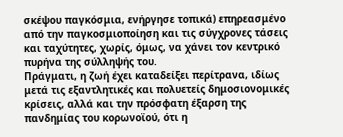σκέψου παγκόσμια, ενήργησε τοπικά) επηρεασμένο από την παγκοσμιοποίηση και τις σύγχρονες τάσεις και ταχύτητες, χωρίς, όμως, να χάνει τον κεντρικό πυρήνα της σύλληψής του.
Πράγματι, η ζωή έχει καταδείξει περίτρανα, ιδίως μετά τις εξαντλητικές και πολυετείς δημοσιονομικές κρίσεις, αλλά και την πρόσφατη έξαρση της πανδημίας του κορωνοϊού, ότι η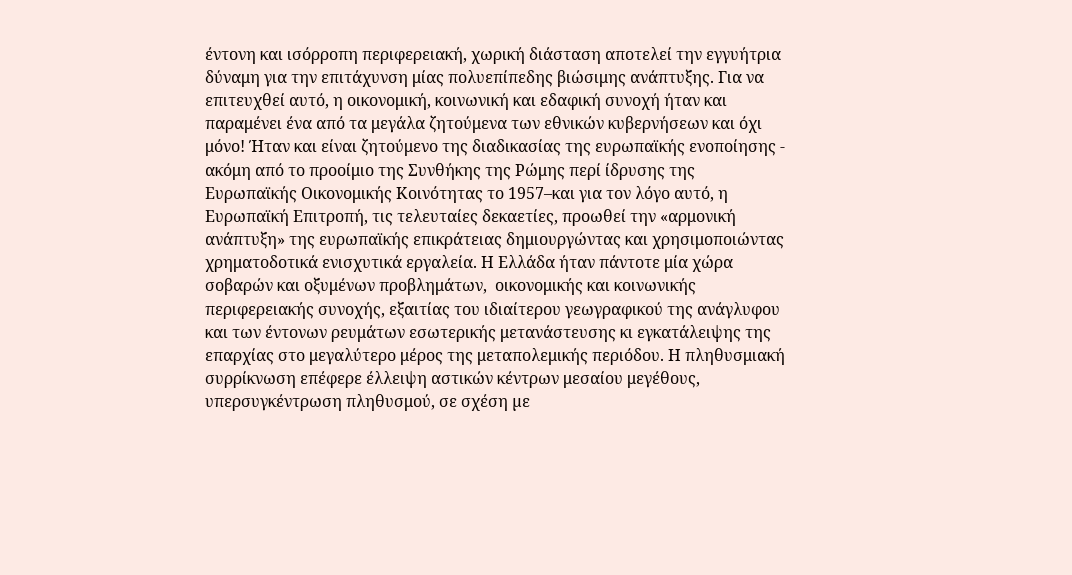έντονη και ισόρροπη περιφερειακή, χωρική διάσταση αποτελεί την εγγυήτρια δύναμη για την επιτάχυνση μίας πολυεπίπεδης βιώσιμης ανάπτυξης. Για να επιτευχθεί αυτό, η οικονομική, κοινωνική και εδαφική συνοχή ήταν και παραμένει ένα από τα μεγάλα ζητούμενα των εθνικών κυβερνήσεων και όχι μόνο! Ήταν και είναι ζητούμενο της διαδικασίας της ευρωπαϊκής ενοποίησης - ακόμη από το προοίμιο της Συνθήκης της Ρώμης περί ίδρυσης της Ευρωπαϊκής Οικονομικής Κοινότητας το 1957–και για τον λόγο αυτό, η Ευρωπαϊκή Επιτροπή, τις τελευταίες δεκαετίες, προωθεί την «αρμονική ανάπτυξη» της ευρωπαϊκής επικράτειας δημιουργώντας και χρησιμοποιώντας χρηματοδοτικά ενισχυτικά εργαλεία. Η Ελλάδα ήταν πάντοτε μία χώρα σοβαρών και οξυμένων προβλημάτων,  οικονομικής και κοινωνικής περιφερειακής συνοχής, εξαιτίας του ιδιαίτερου γεωγραφικού της ανάγλυφου  και των έντονων ρευμάτων εσωτερικής μετανάστευσης κι εγκατάλειψης της επαρχίας στο μεγαλύτερο μέρος της μεταπολεμικής περιόδου. Η πληθυσμιακή συρρίκνωση επέφερε έλλειψη αστικών κέντρων μεσαίου μεγέθους, υπερσυγκέντρωση πληθυσμού, σε σχέση µε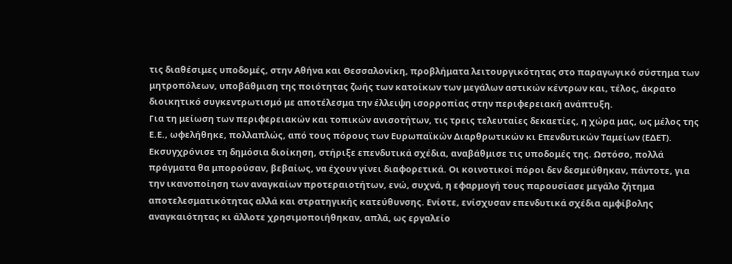τις διαθέσιμες υποδομές, στην Αθήνα και Θεσσαλονίκη, προβλήματα λειτουργικότητας στο παραγωγικό σύστημα των μητροπόλεων, υποβάθμιση της ποιότητας ζωής των κατοίκων των μεγάλων αστικών κέντρων και, τέλος, άκρατο διοικητικό συγκεντρωτισμό με αποτέλεσμα την έλλειψη ισορροπίας στην περιφερειακή ανάπτυξη.
Για τη μείωση των περιφερειακών και τοπικών ανισοτήτων, τις τρεις τελευταίες δεκαετίες, η χώρα μας, ως μέλος της Ε.Ε., ωφελήθηκε, πολλαπλώς, από τους πόρους των Ευρωπαϊκών Διαρθρωτικών κι Επενδυτικών Ταμείων (ΕΔΕΤ). Εκσυγχρόνισε τη δημόσια διοίκηση, στήριξε επενδυτικά σχέδια, αναβάθμισε τις υποδομές της. Ωστόσο, πολλά πράγματα θα μπορούσαν, βεβαίως, να έχουν γίνει διαφορετικά. Οι κοινοτικοί πόροι δεν δεσμεύθηκαν, πάντοτε, για την ικανοποίηση των αναγκαίων προτεραιοτήτων, ενώ, συχνά, η εφαρμογή τους παρουσίασε μεγάλο ζήτημα αποτελεσματικότητας αλλά και στρατηγικής κατεύθυνσης. Ενίοτε, ενίσχυσαν επενδυτικά σχέδια αμφίβολης αναγκαιότητας κι άλλοτε χρησιμοποιήθηκαν, απλά, ως εργαλείο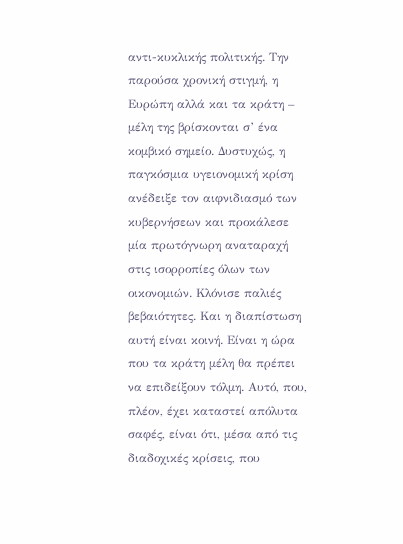αντι-κυκλικής πολιτικής. Την παρούσα χρονική στιγμή, η Ευρώπη αλλά και τα κράτη – μέλη της βρίσκονται σ’ ένα κομβικό σημείο. Δυστυχώς, η  παγκόσμια υγειονομική κρίση ανέδειξε τον αιφνιδιασμό των κυβερνήσεων και προκάλεσε μία πρωτόγνωρη αναταραχή στις ισορροπίες όλων των οικονομιών. Κλόνισε παλιές βεβαιότητες. Και η διαπίστωση αυτή είναι κοινή. Είναι η ώρα που τα κράτη μέλη θα πρέπει να επιδείξουν τόλμη. Αυτό, που, πλέον, έχει καταστεί απόλυτα σαφές, είναι ότι, μέσα από τις διαδοχικές κρίσεις, που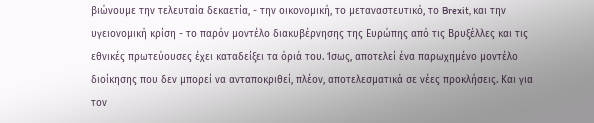βιώνουμε την τελευταία δεκαετία, - την οικονομική, το μεταναστευτικό, το Brexit, και την υγειονομική κρίση - το παρόν μοντέλο διακυβέρνησης της Ευρώπης από τις Βρυξέλλες και τις εθνικές πρωτεύουσες έχει καταδείξει τα όριά του. Ίσως, αποτελεί ένα παρωχημένο μοντέλο διοίκησης που δεν μπορεί να ανταποκριθεί, πλέον, αποτελεσματικά σε νέες προκλήσεις. Και για τον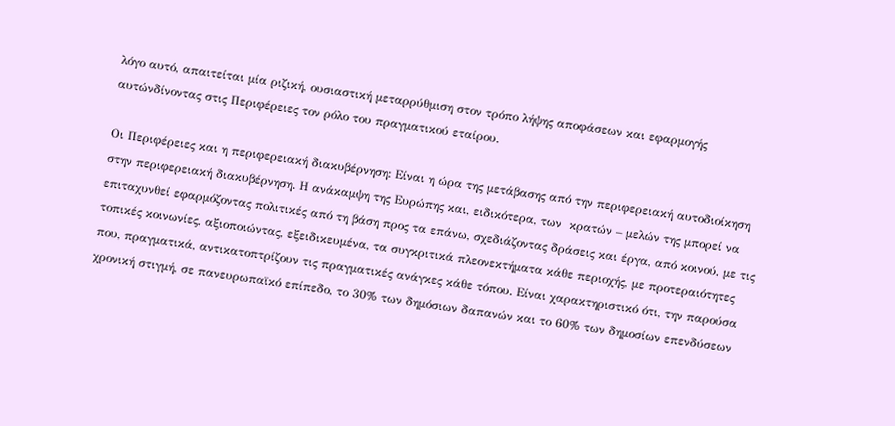λόγο αυτό, απαιτείται μία ριζική, ουσιαστική μεταρρύθμιση στον τρόπο λήψης αποφάσεων και εφαρμογής αυτώνδίνοντας στις Περιφέρειες τον ρόλο του πραγματικού εταίρου.

Οι Περιφέρειες και η περιφερειακή διακυβέρνηση: Είναι η ώρα της μετάβασης από την περιφερειακή αυτοδιοίκηση στην περιφερειακή διακυβέρνηση. Η ανάκαμψη της Ευρώπης και, ειδικότερα, των  κρατών – μελών της μπορεί να επιταχυνθεί εφαρμόζοντας πολιτικές από τη βάση προς τα επάνω, σχεδιάζοντας δράσεις και έργα, από κοινού, με τις τοπικές κοινωνίες, αξιοποιώντας, εξειδικευμένα, τα συγκριτικά πλεονεκτήματα κάθε περιοχής, με προτεραιότητες που, πραγματικά, αντικατοπτρίζουν τις πραγματικές ανάγκες κάθε τόπου. Είναι χαρακτηριστικό ότι, την παρούσα χρονική στιγμή, σε πανευρωπαϊκό επίπεδο, το 30% των δημόσιων δαπανών και το 60% των δημοσίων επενδύσεων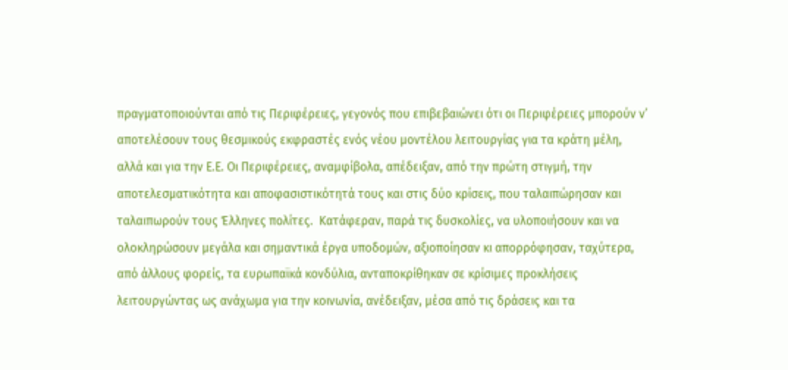πραγματοποιούνται από τις Περιφέρειες, γεγονός που επιβεβαιώνει ότι οι Περιφέρειες μπορούν ν’ αποτελέσουν τους θεσμικούς εκφραστές ενός νέου μοντέλου λειτουργίας για τα κράτη μέλη, αλλά και για την Ε.Ε. Οι Περιφέρειες, αναμφίβολα, απέδειξαν, από την πρώτη στιγμή, την αποτελεσματικότητα και αποφασιστικότητά τους και στις δύο κρίσεις, που ταλαιπώρησαν και ταλαιπωρούν τους Έλληνες πολίτες.  Κατάφεραν, παρά τις δυσκολίες, να υλοποιήσουν και να ολοκληρώσουν μεγάλα και σημαντικά έργα υποδομών, αξιοποίησαν κι απορρόφησαν, ταχύτερα, από άλλους φορείς, τα ευρωπαϊκά κονδύλια, ανταποκρίθηκαν σε κρίσιμες προκλήσεις λειτουργώντας ως ανάχωμα για την κοινωνία, ανέδειξαν, μέσα από τις δράσεις και τα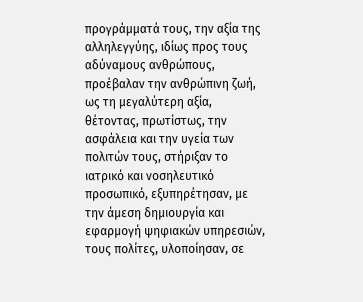προγράμματά τους, την αξία της αλληλεγγύης, ιδίως προς τους αδύναμους ανθρώπους, προέβαλαν την ανθρώπινη ζωή, ως τη μεγαλύτερη αξία, θέτοντας, πρωτίστως, την ασφάλεια και την υγεία των πολιτών τους, στήριξαν το ιατρικό και νοσηλευτικό προσωπικό, εξυπηρέτησαν, με την άμεση δημιουργία και εφαρμογή ψηφιακών υπηρεσιών, τους πολίτες, υλοποίησαν, σε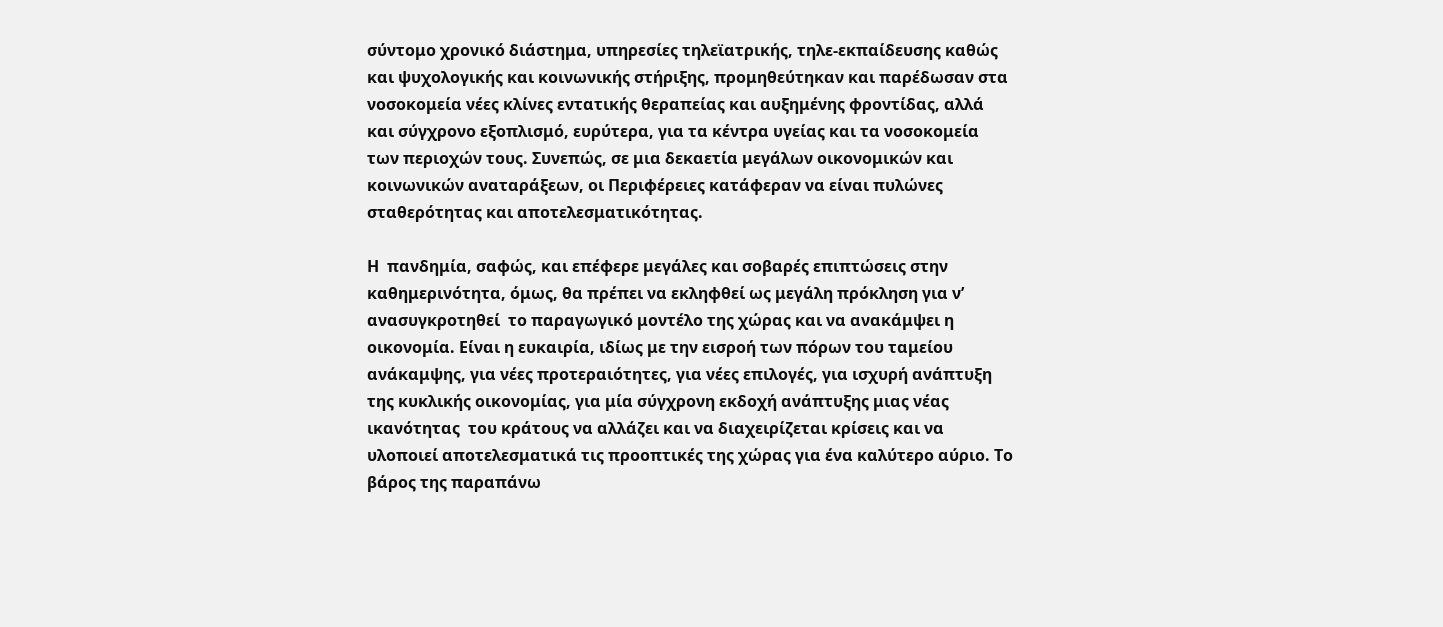σύντομο χρονικό διάστημα, υπηρεσίες τηλεϊατρικής, τηλε-εκπαίδευσης καθώς και ψυχολογικής και κοινωνικής στήριξης, προμηθεύτηκαν και παρέδωσαν στα νοσοκομεία νέες κλίνες εντατικής θεραπείας και αυξημένης φροντίδας, αλλά και σύγχρονο εξοπλισμό, ευρύτερα, για τα κέντρα υγείας και τα νοσοκομεία των περιοχών τους. Συνεπώς, σε μια δεκαετία μεγάλων οικονομικών και κοινωνικών αναταράξεων, οι Περιφέρειες κατάφεραν να είναι πυλώνες σταθερότητας και αποτελεσματικότητας.

Η  πανδημία, σαφώς, και επέφερε μεγάλες και σοβαρές επιπτώσεις στην καθημερινότητα, όμως, θα πρέπει να εκληφθεί ως μεγάλη πρόκληση για ν’ ανασυγκροτηθεί  το παραγωγικό μοντέλο της χώρας και να ανακάμψει η οικονομία. Είναι η ευκαιρία, ιδίως με την εισροή των πόρων του ταμείου ανάκαμψης, για νέες προτεραιότητες, για νέες επιλογές, για ισχυρή ανάπτυξη της κυκλικής οικονομίας, για μία σύγχρονη εκδοχή ανάπτυξης μιας νέας ικανότητας  του κράτους να αλλάζει και να διαχειρίζεται κρίσεις και να υλοποιεί αποτελεσματικά τις προοπτικές της χώρας για ένα καλύτερο αύριο. Το βάρος της παραπάνω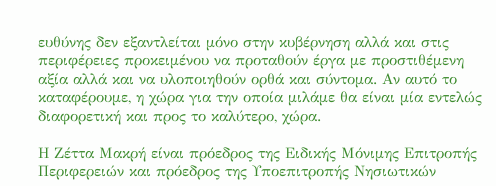ευθύνης δεν εξαντλείται μόνο στην κυβέρνηση αλλά και στις περιφέρειες προκειμένου να προταθούν έργα με προστιθέμενη αξία αλλά και να υλοποιηθούν ορθά και σύντομα. Αν αυτό το καταφέρουμε, η χώρα για την οποία μιλάμε θα είναι μία εντελώς διαφορετική και προς το καλύτερο, χώρα.

Η Ζέττα Μακρή είναι πρόεδρος της Ειδικής Μόνιμης Επιτροπής Περιφερειών και πρόεδρος της Υποεπιτροπής Νησιωτικών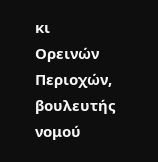κι Ορεινών Περιοχών, βουλευτής νομού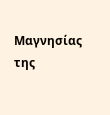Μαγνησίας της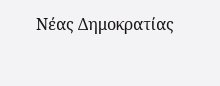Νέας Δημοκρατίας